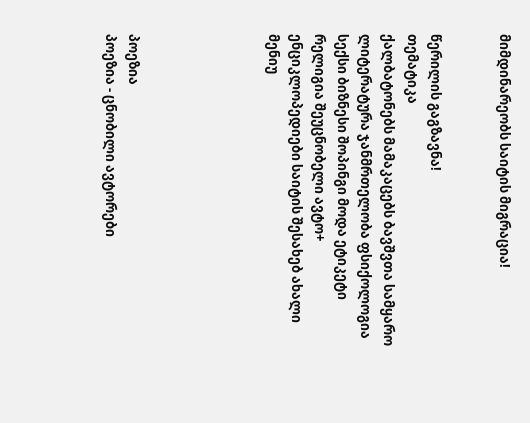მიმდინარეობს საიტის მიგრაცია!


წერილის გაგზავნა!
თემატიკა
ქალბატონებს მამაკაცებს ბავშვთა სამყარო ლიტერატურა ჯანმრთელობა ფსიქოლოგია სექსი ბიზნესი შოპინგი მოდა ეტიკეტი რელიგია შეუცნობელი ავტო+ ენციკლოპედიები საიტის შესახებ ახალი მენიუ





პოეზია
პოეზია - ცნობილი ავტორები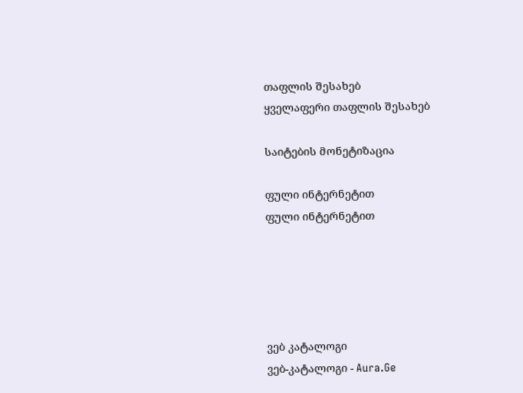თაფლის შესახებ
ყველაფერი თაფლის შესახებ

საიტების მონეტიზაცია

ფული ინტერნეტით
ფული ინტერნეტით





ვებ კატალოგი
ვებ-კატალოგი - Aura.Ge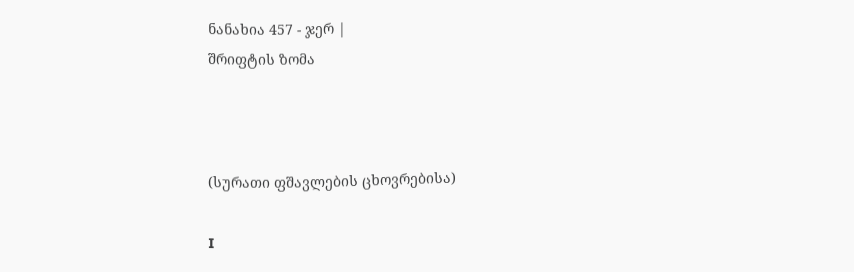ნანახია 457 - ჯერ |
შრიფტის ზომა



(სურათი ფშავლების ცხოვრებისა)

I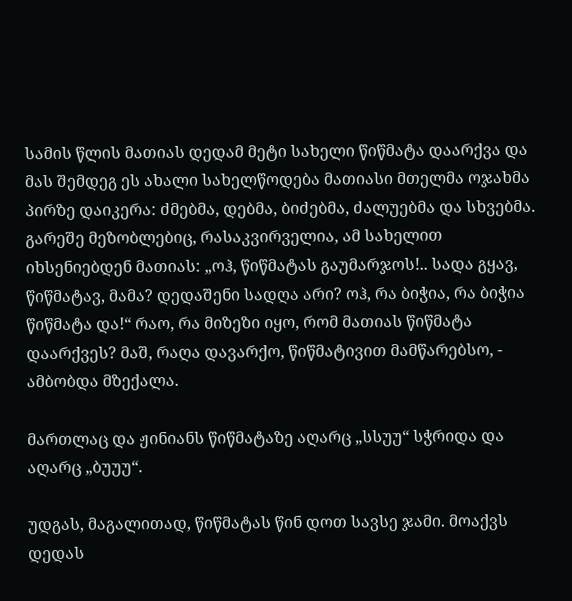სამის წლის მათიას დედამ მეტი სახელი წიწმატა დაარქვა და მას შემდეგ ეს ახალი სახელწოდება მათიასი მთელმა ოჯახმა პირზე დაიკერა: ძმებმა, დებმა, ბიძებმა, ძალუებმა და სხვებმა. გარეშე მეზობლებიც, რასაკვირველია, ამ სახელით იხსენიებდენ მათიას: „ოჰ, წიწმატას გაუმარჯოს!.. სადა გყავ, წიწმატავ, მამა? დედაშენი სადღა არი? ოჰ, რა ბიჭია, რა ბიჭია წიწმატა და!“ რაო, რა მიზეზი იყო, რომ მათიას წიწმატა დაარქვეს? მაშ, რაღა დავარქო, წიწმატივით მამწარებსო, - ამბობდა მზექალა.

მართლაც და ჟინიანს წიწმატაზე აღარც „სსუუ“ სჭრიდა და აღარც „ბუუუ“.

უდგას, მაგალითად, წიწმატას წინ დოთ სავსე ჯამი. მოაქვს დედას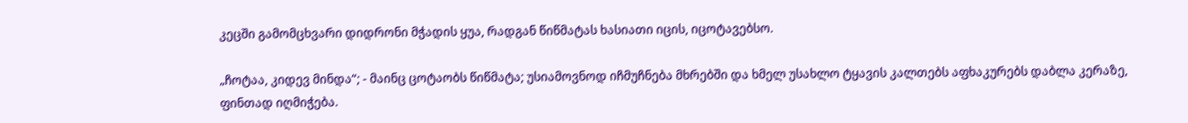კეცში გამომცხვარი დიდრონი მჭადის ყუა, რადგან წიწმატას ხასიათი იცის, იცოტავებსო.

„ჩოტაა, კიდევ მინდა“; - მაინც ცოტაობს წიწმატა; უსიამოვნოდ იჩმუჩნება მხრებში და ხმელ უსახლო ტყავის კალთებს აფხაკურებს დაბლა კერაზე, ფინთად იღმიჭება.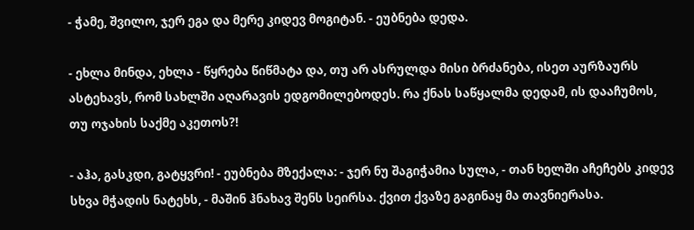- ჭამე, შვილო, ჯერ ეგა და მერე კიდევ მოგიტან. - ეუბნება დედა.

- ეხლა მინდა, ეხლა - წყრება წიწმატა და, თუ არ ასრულდა მისი ბრძანება, ისეთ აურზაურს ასტეხავს, რომ სახლში აღარავის ედგომილებოდეს. რა ქნას საწყალმა დედამ, ის დააჩუმოს, თუ ოჯახის საქმე აკეთოს?!

- აჰა, გასკდი, გატყვრი! - ეუბნება მზექალა: - ჯერ ნუ შაგიჭამია სულა, - თან ხელში აჩეჩებს კიდევ სხვა მჭადის ნატეხს, - მაშინ ჰნახავ შენს სეირსა. ქვით ქვაზე გაგინაყ მა თავნიერასა.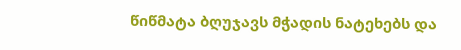წიწმატა ბღუჯავს მჭადის ნატეხებს და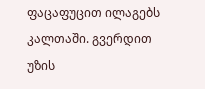ფაცაფუცით ილაგებს კალთაში. გვერდით უზის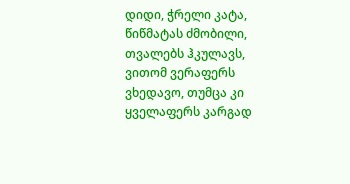დიდი, ჭრელი კატა, წიწმატას ძმობილი, თვალებს ჰკულავს, ვითომ ვერაფერს ვხედავო, თუმცა კი ყველაფერს კარგად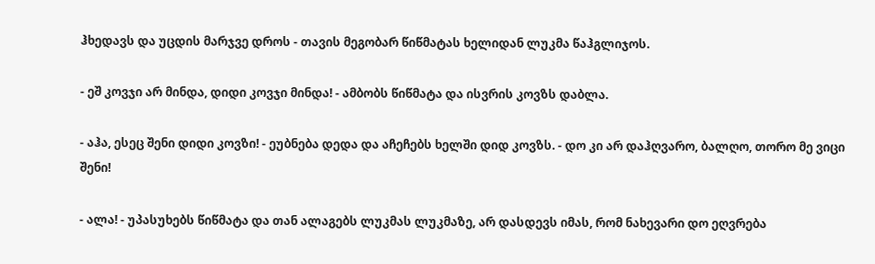ჰხედავს და უცდის მარჯვე დროს - თავის მეგობარ წიწმატას ხელიდან ლუკმა წაჰგლიჯოს.

- ეშ კოვჯი არ მინდა, დიდი კოვჯი მინდა! - ამბობს წიწმატა და ისვრის კოვზს დაბლა.

- აჰა, ესეც შენი დიდი კოვზი! - ეუბნება დედა და აჩეჩებს ხელში დიდ კოვზს. - დო კი არ დაჰღვარო, ბალღო, თორო მე ვიცი შენი!

- ალა! - უპასუხებს წიწმატა და თან ალაგებს ლუკმას ლუკმაზე, არ დასდევს იმას, რომ ნახევარი დო ეღვრება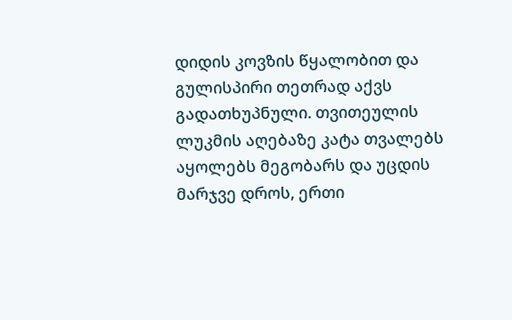დიდის კოვზის წყალობით და გულისპირი თეთრად აქვს გადათხუპნული. თვითეულის ლუკმის აღებაზე კატა თვალებს აყოლებს მეგობარს და უცდის მარჯვე დროს, ერთი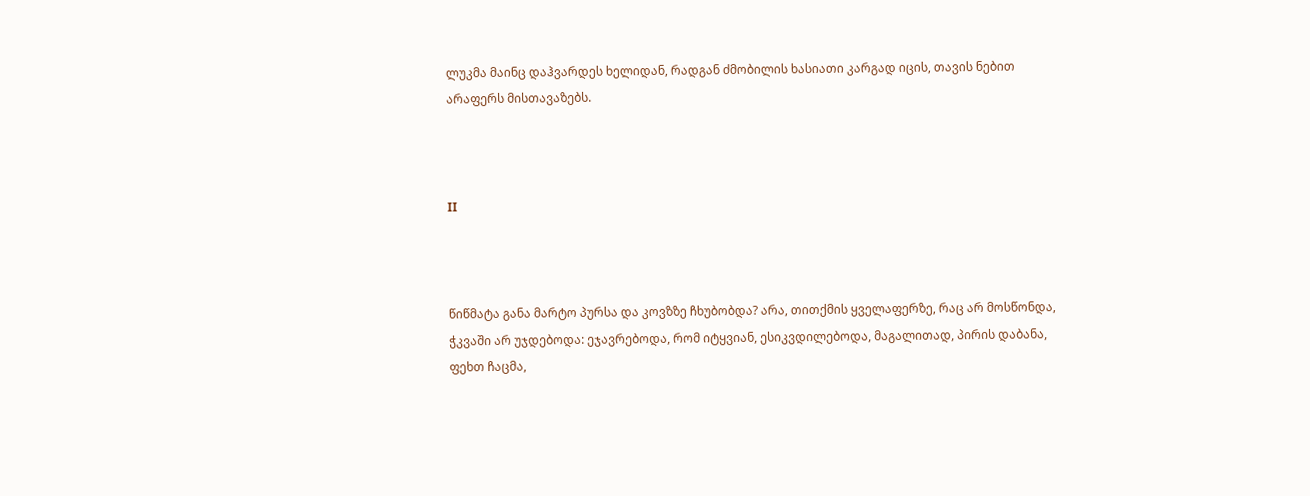ლუკმა მაინც დაჰვარდეს ხელიდან, რადგან ძმობილის ხასიათი კარგად იცის, თავის ნებით არაფერს მისთავაზებს.



II



წიწმატა განა მარტო პურსა და კოვზზე ჩხუბობდა? არა, თითქმის ყველაფერზე, რაც არ მოსწონდა, ჭკვაში არ უჯდებოდა: ეჯავრებოდა, რომ იტყვიან, ესიკვდილებოდა, მაგალითად, პირის დაბანა, ფეხთ ჩაცმა,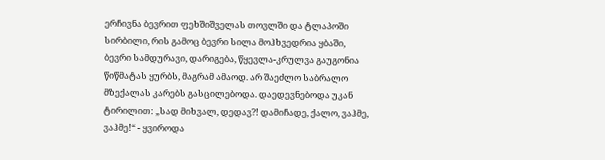ერჩივნა ბევრით ფეხშიშველას თოვლში და ტლაპოში სირბილი, რის გამოც ბევრი სილა მოჰხვედრია ყბაში, ბევრი სამდურავი, დარიგება, წყევლა-კრულვა გაუგონია წიწმატას ყურბს, მაგრამ ამაოდ. არ შაეძლო საბრალო მზექალას კარებს გასცილებოდა. დაედევნებოდა უკან ტირილით: „სად მიხვალ, დედავ?! დამიჩადე, ქალო, ვაჰმე, ვაჰმე!“ - ყვიროდა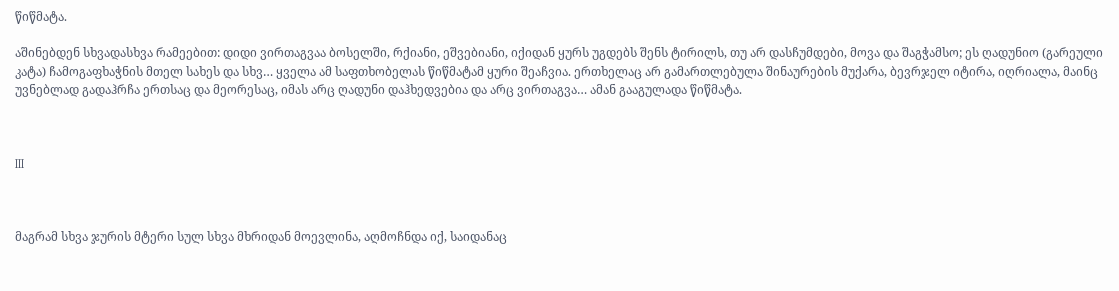წიწმატა.

აშინებდენ სხვადასხვა რამეებით: დიდი ვირთაგვაა ბოსელში, რქიანი, ეშვებიანი, იქიდან ყურს უგდებს შენს ტირილს, თუ არ დასჩუმდები, მოვა და შაგჭამსო; ეს ღადუნიო (გარეული კატა) ჩამოგაფხაჭნის მთელ სახეს და სხვ… ყველა ამ საფთხობელას წიწმატამ ყური შეაჩვია. ერთხელაც არ გამართლებულა შინაურების მუქარა, ბევრჯელ იტირა, იღრიალა, მაინც უვნებლად გადაჰრჩა ერთსაც და მეორესაც, იმას არც ღადუნი დაჰხედვებია და არც ვირთაგვა… ამან გააგულადა წიწმატა.



III



მაგრამ სხვა ჯურის მტერი სულ სხვა მხრიდან მოევლინა, აღმოჩნდა იქ, საიდანაც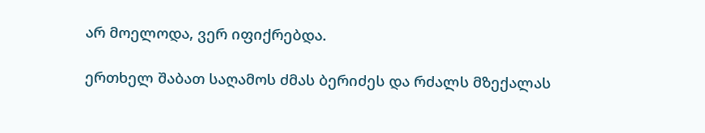არ მოელოდა, ვერ იფიქრებდა.

ერთხელ შაბათ საღამოს ძმას ბერიძეს და რძალს მზექალას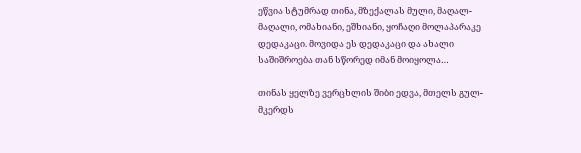ეწვია სტუმრად თინა, მზექალას მული, მაღალ-მაღალი, ომახიანი, ეშხიანი, ყოჩაღი მოლაპარაკე დედაკაცი. მოვიდა ეს დედაკაცი და ახალი საშიშროება თან სწორედ იმან მოიყოლა…

თინას ყელზე ვერცხლის შიბი ედვა, მთელს გულ-მკერდს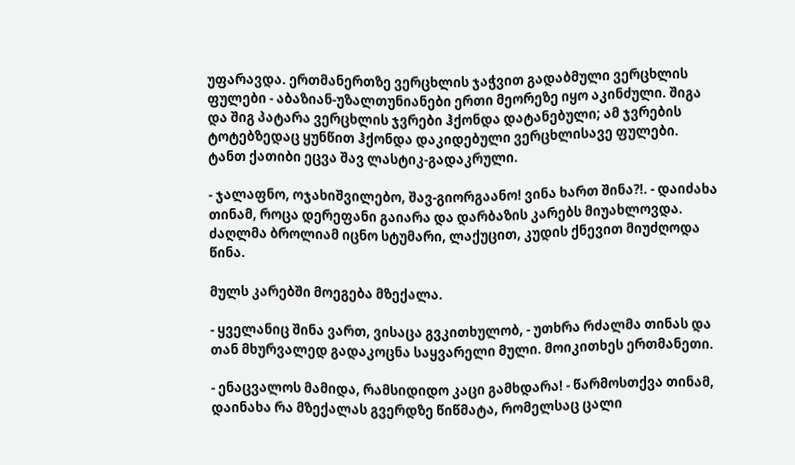უფარავდა. ერთმანერთზე ვერცხლის ჯაჭვით გადაბმული ვერცხლის ფულები - აბაზიან-უზალთუნიანები ერთი მეორეზე იყო აკინძული. შიგა და შიგ პატარა ვერცხლის ჯვრები ჰქონდა დატანებული; ამ ჯვრების ტოტებზედაც ყუნწით ჰქონდა დაკიდებული ვერცხლისავე ფულები. ტანთ ქათიბი ეცვა შავ ლასტიკ-გადაკრული.

- ჯალაფნო, ოჯახიშვილებო, შავ-გიორგაანო! ვინა ხართ შინა?!. - დაიძახა თინამ, როცა დერეფანი გაიარა და დარბაზის კარებს მიუახლოვდა. ძაღლმა ბროლიამ იცნო სტუმარი, ლაქუცით, კუდის ქნევით მიუძღოდა წინა.

მულს კარებში მოეგება მზექალა.

- ყველანიც შინა ვართ, ვისაცა გვკითხულობ, - უთხრა რძალმა თინას და თან მხურვალედ გადაკოცნა საყვარელი მული. მოიკითხეს ერთმანეთი.

- ენაცვალოს მამიდა, რამსიდიდო კაცი გამხდარა! - წარმოსთქვა თინამ, დაინახა რა მზექალას გვერდზე წიწმატა, რომელსაც ცალი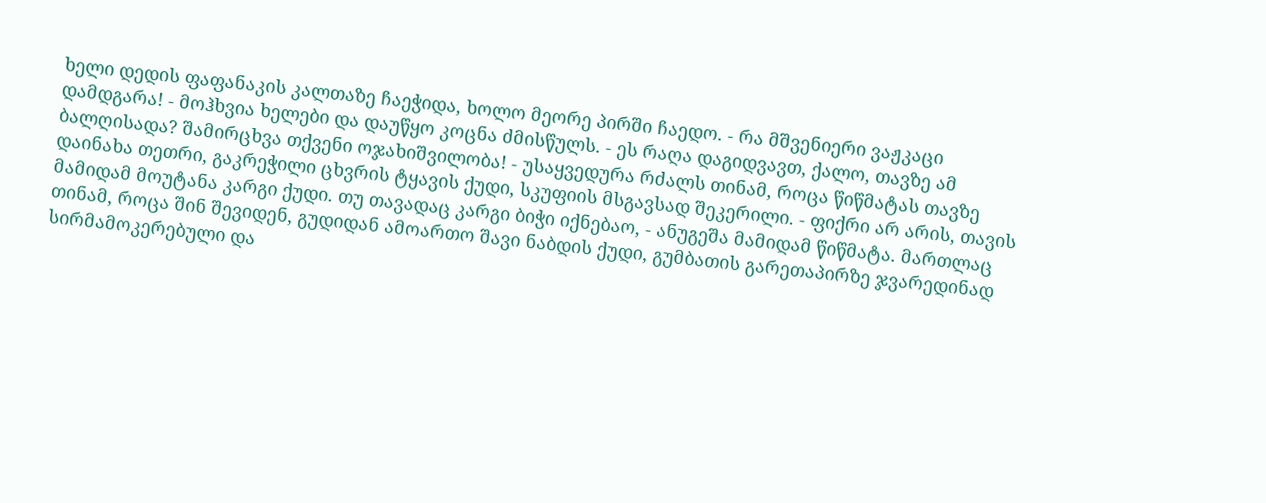ხელი დედის ფაფანაკის კალთაზე ჩაეჭიდა, ხოლო მეორე პირში ჩაედო. - რა მშვენიერი ვაჟკაცი დამდგარა! - მოჰხვია ხელები და დაუწყო კოცნა ძმისწულს. - ეს რაღა დაგიდვავთ, ქალო, თავზე ამ ბალღისადა? შამირცხვა თქვენი ოჯახიშვილობა! - უსაყვედურა რძალს თინამ, როცა წიწმატას თავზე დაინახა თეთრი, გაკრეჭილი ცხვრის ტყავის ქუდი, სკუფიის მსგავსად შეკერილი. - ფიქრი არ არის, თავის მამიდამ მოუტანა კარგი ქუდი. თუ თავადაც კარგი ბიჭი იქნებაო, - ანუგეშა მამიდამ წიწმატა. მართლაც თინამ, როცა შინ შევიდენ, გუდიდან ამოართო შავი ნაბდის ქუდი, გუმბათის გარეთაპირზე ჯვარედინად სირმამოკერებული და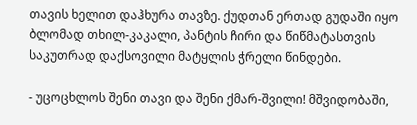თავის ხელით დაჰხურა თავზე. ქუდთან ერთად გუდაში იყო ბლომად თხილ-კაკალი, პანტის ჩირი და წიწმატასთვის საკუთრად დაქსოვილი მატყლის ჭრელი წინდები.

- უცოცხლოს შენი თავი და შენი ქმარ-შვილი! მშვიდობაში,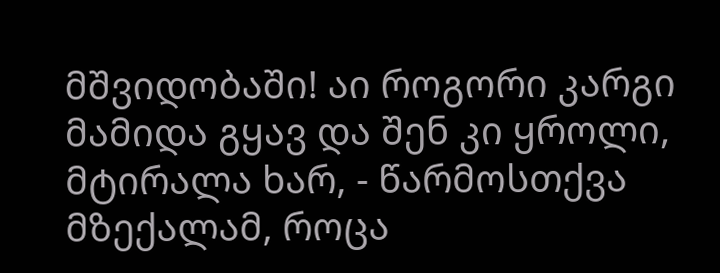მშვიდობაში! აი როგორი კარგი მამიდა გყავ და შენ კი ყროლი, მტირალა ხარ, - წარმოსთქვა მზექალამ, როცა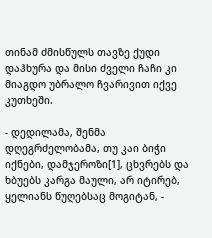თინამ ძმისწულს თავზე ქუდი დაჰხურა და მისი ძველი ჩაჩი კი მიაგდო უბრალო ჩვარივით იქვე კუთხეში.

- დედილამა, შენმა დღეგრძელობამა, თუ კაი ბიჭი იქნები, დამჯეროზი[1], ცხვრებს და ხბუებს კარგა მაული, არ იტირებ, ყელიანს წუღებსაც მოგიტან, -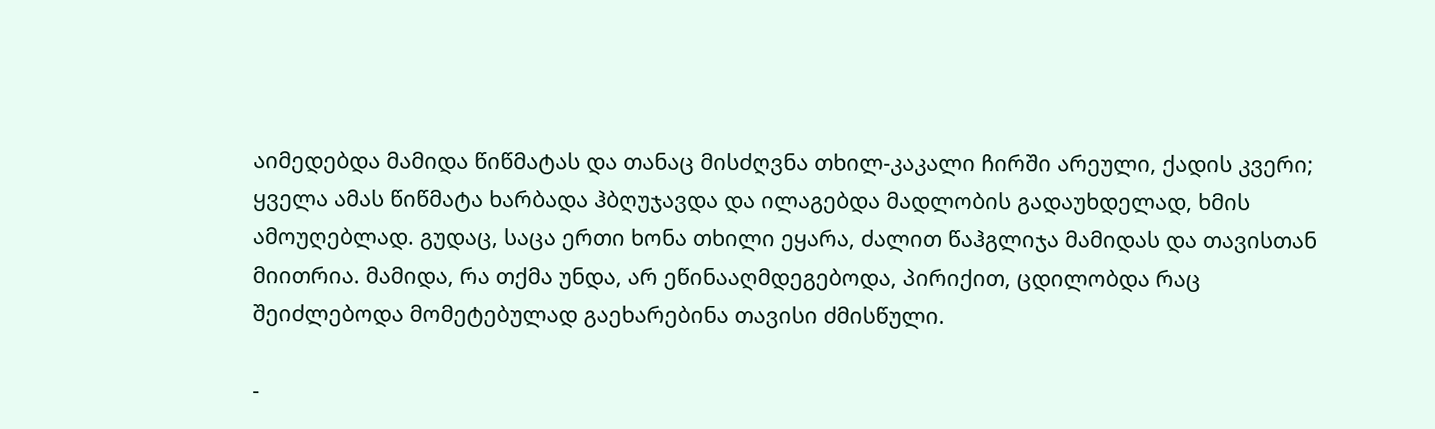აიმედებდა მამიდა წიწმატას და თანაც მისძღვნა თხილ-კაკალი ჩირში არეული, ქადის კვერი; ყველა ამას წიწმატა ხარბადა ჰბღუჯავდა და ილაგებდა მადლობის გადაუხდელად, ხმის ამოუღებლად. გუდაც, საცა ერთი ხონა თხილი ეყარა, ძალით წაჰგლიჯა მამიდას და თავისთან მიითრია. მამიდა, რა თქმა უნდა, არ ეწინააღმდეგებოდა, პირიქით, ცდილობდა რაც შეიძლებოდა მომეტებულად გაეხარებინა თავისი ძმისწული.

-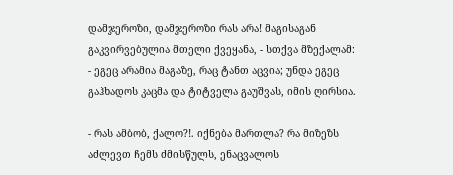დამჯეროზი, დამჯეროზი რას არა! მაგისაგან გაკვირვებულია მთელი ქვეყანა, - სთქვა მზექალამ: - ეგეც არამია მაგაზე, რაც ტანთ აცვია; უნდა ეგეც გაჰხადოს კაცმა და ტიტველა გაუშვას, იმის ღირსია.

- რას ამბობ, ქალო?!. იქნება მართლა? რა მიზეზს აძლევთ ჩემს ძმისწულს, ენაცვალოს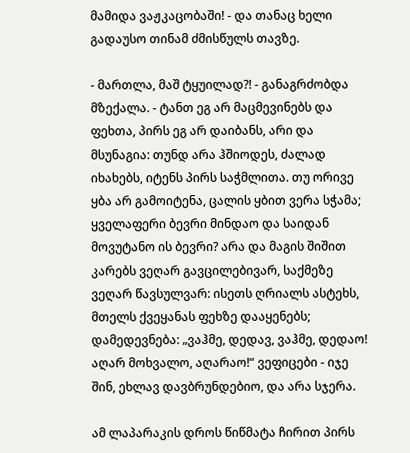მამიდა ვაჟკაცობაში! - და თანაც ხელი გადაუსო თინამ ძმისწულს თავზე.

- მართლა, მაშ ტყუილად?! - განაგრძობდა მზექალა. - ტანთ ეგ არ მაცმევინებს და ფეხთა, პირს ეგ არ დაიბანს, არი და მსუნაგია: თუნდ არა ჰშიოდეს, ძალად იხახებს, იტენს პირს საჭმლითა. თუ ორივე ყბა არ გამოიტენა, ცალის ყბით ვერა სჭამა; ყველაფერი ბევრი მინდაო და საიდან მოვუტანო ის ბევრი? არა და მაგის შიშით კარებს ვეღარ გავცილებივარ, საქმეზე ვეღარ წავსულვარ: ისეთს ღრიალს ასტეხს, მთელს ქვეყანას ფეხზე დააყენებს; დამედევნება: „ვაჰმე, დედავ, ვაჰმე, დედაო! აღარ მოხვალო, აღარაო!“ ვეფიცები - იჯე შინ, ეხლავ დავბრუნდებიო, და არა სჯერა.

ამ ლაპარაკის დროს წიწმატა ჩირით პირს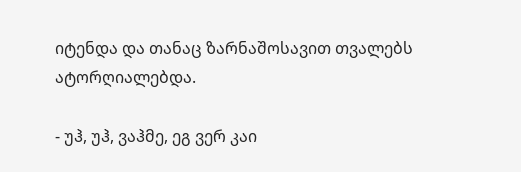იტენდა და თანაც ზარნაშოსავით თვალებს ატორღიალებდა.

- უჰ, უჰ, ვაჰმე, ეგ ვერ კაი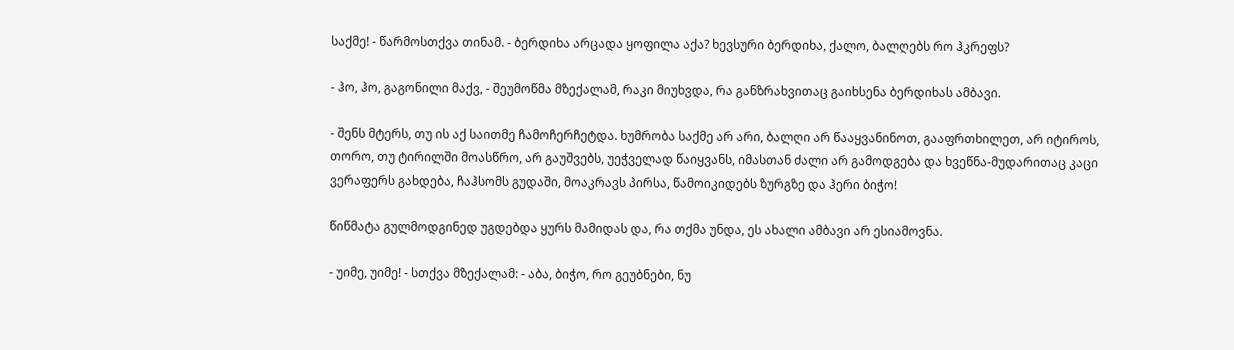საქმე! - წარმოსთქვა თინამ. - ბერდიხა არცადა ყოფილა აქა? ხევსური ბერდიხა, ქალო, ბალღებს რო ჰკრეფს?

- ჰო, ჰო, გაგონილი მაქვ, - შეუმოწმა მზექალამ, რაკი მიუხვდა, რა განზრახვითაც გაიხსენა ბერდიხას ამბავი.

- შენს მტერს, თუ ის აქ საითმე ჩამოჩერჩეტდა. ხუმრობა საქმე არ არი, ბალღი არ წააყვანინოთ, გააფრთხილეთ, არ იტიროს, თორო, თუ ტირილში მოასწრო, არ გაუშვებს, უეჭველად წაიყვანს, იმასთან ძალი არ გამოდგება და ხვეწნა-მუდარითაც კაცი ვერაფერს გახდება, ჩაჰსომს გუდაში, მოაკრავს პირსა, წამოიკიდებს ზურგზე და ჰერი ბიჭო!

წიწმატა გულმოდგინედ უგდებდა ყურს მამიდას და, რა თქმა უნდა, ეს ახალი ამბავი არ ესიამოვნა.

- უიმე, უიმე! - სთქვა მზექალამ: - აბა, ბიჭო, რო გეუბნები, ნუ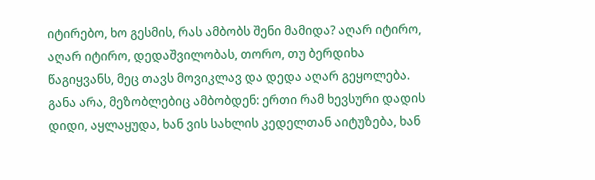იტირებო, ხო გესმის, რას ამბობს შენი მამიდა? აღარ იტირო, აღარ იტირო, დედაშვილობას, თორო, თუ ბერდიხა წაგიყვანს, მეც თავს მოვიკლავ და დედა აღარ გეყოლება. განა არა, მეზობლებიც ამბობდენ: ერთი რამ ხევსური დადის დიდი, აყლაყუდა, ხან ვის სახლის კედელთან აიტუზება, ხან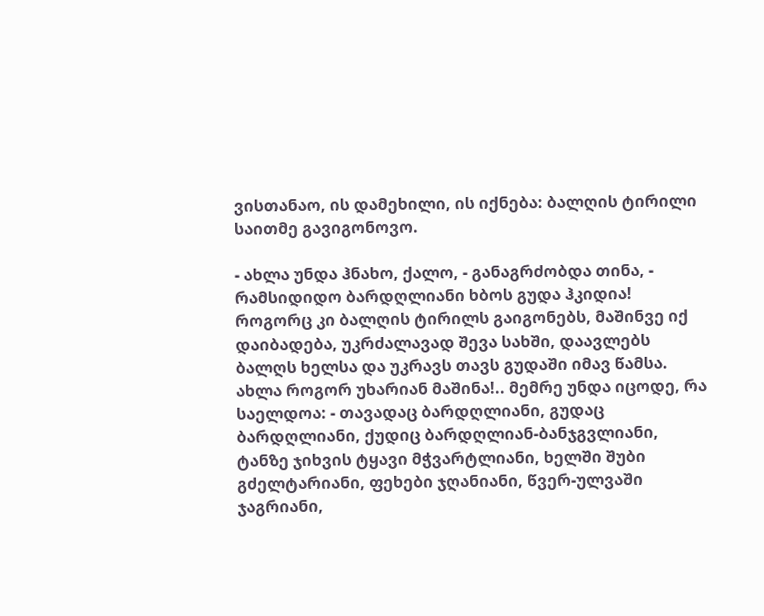ვისთანაო, ის დამეხილი, ის იქნება: ბალღის ტირილი საითმე გავიგონოვო.

- ახლა უნდა ჰნახო, ქალო, - განაგრძობდა თინა, - რამსიდიდო ბარდღლიანი ხბოს გუდა ჰკიდია! როგორც კი ბალღის ტირილს გაიგონებს, მაშინვე იქ დაიბადება, უკრძალავად შევა სახში, დაავლებს ბალღს ხელსა და უკრავს თავს გუდაში იმავ წამსა. ახლა როგორ უხარიან მაშინა!.. მემრე უნდა იცოდე, რა საელდოა: - თავადაც ბარდღლიანი, გუდაც ბარდღლიანი, ქუდიც ბარდღლიან-ბანჯგვლიანი, ტანზე ჯიხვის ტყავი მჭვარტლიანი, ხელში შუბი გძელტარიანი, ფეხები ჯღანიანი, წვერ-ულვაში ჯაგრიანი,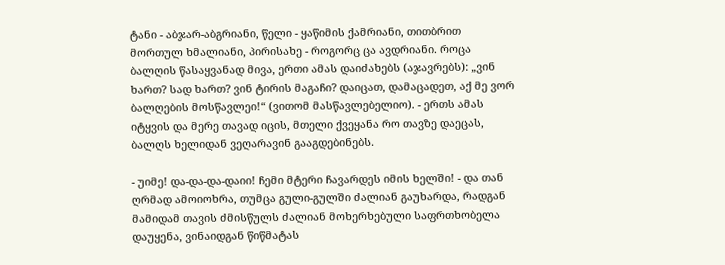ტანი - აბჯარ-აბგრიანი, წელი - ყაწიმის ქამრიანი, თითბრით მორთულ ხმალიანი, პირისახე - როგორც ცა ავდრიანი. როცა ბალღის წასაყვანად მივა, ერთი ამას დაიძახებს (აჯავრებს): „ვინ ხართ? სად ხართ? ვინ ტირის მაგაჩი? დაიცათ, დამაცადეთ, აქ მე ვორ ბალღების მოსწავლეი!“ (ვითომ მასწავლებელიო). - ერთს ამას იტყვის და მერე თავად იცის, მთელი ქვეყანა რო თავზე დაეცას, ბალღს ხელიდან ვეღარავინ გააგდებინებს.

- უიმე! და-და-და-დაიი! ჩემი მტერი ჩავარდეს იმის ხელში! - და თან ღრმად ამოიოხრა, თუმცა გული-გულში ძალიან გაუხარდა, რადგან მამიდამ თავის ძმისწულს ძალიან მოხერხებული საფრთხობელა დაუყენა, ვინაიდგან წიწმატას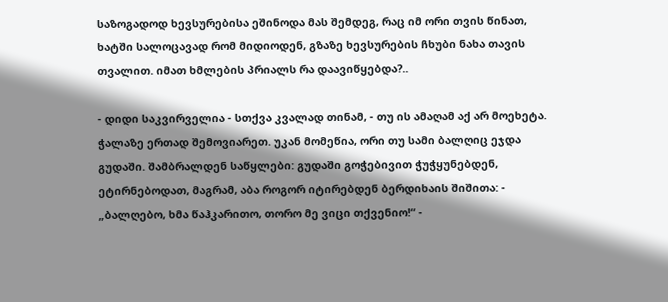საზოგადოდ ხევსურებისა ეშინოდა მას შემდეგ, რაც იმ ორი თვის წინათ, ხატში სალოცავად რომ მიდიოდენ, გზაზე ხევსურების ჩხუბი ნახა თავის თვალით. იმათ ხმლების პრიალს რა დაავიწყებდა?..

- დიდი საკვირველია - სთქვა კვალად თინამ, - თუ ის ამაღამ აქ არ მოეხეტა. ჭალაზე ერთად შემოვიარეთ. უკან მომეწია, ორი თუ სამი ბალღიც ეჯდა გუდაში. შამბრალდენ საწყლები: გუდაში გოჭებივით ჭუჭყუნებდენ, ეტირნებოდათ, მაგრამ, აბა როგორ იტირებდენ ბერდიხაის შიშითა: - „ბალღებო, ხმა წაჰკარითო, თორო მე ვიცი თქვენიო!“ -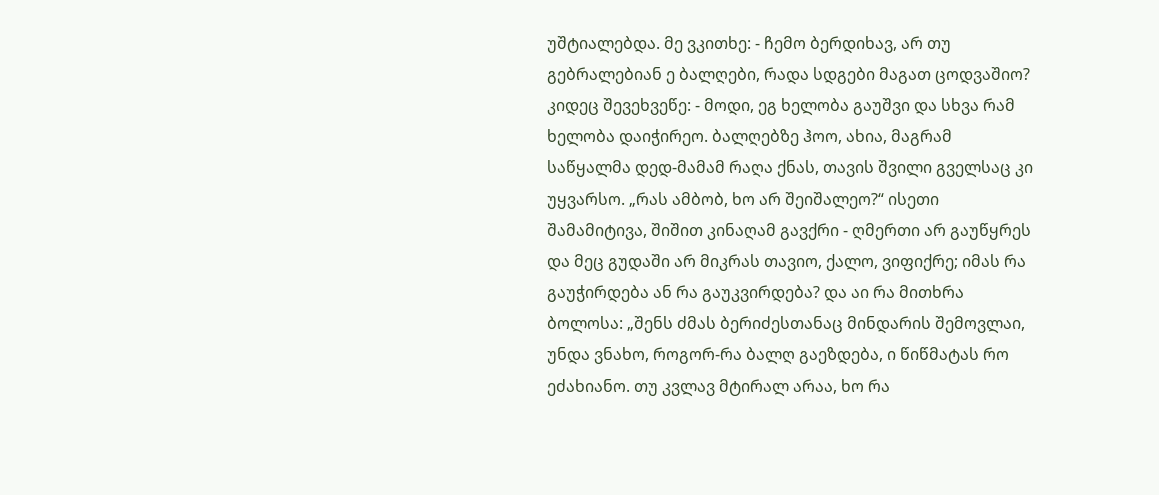უშტიალებდა. მე ვკითხე: - ჩემო ბერდიხავ, არ თუ გებრალებიან ე ბალღები, რადა სდგები მაგათ ცოდვაშიო? კიდეც შევეხვეწე: - მოდი, ეგ ხელობა გაუშვი და სხვა რამ ხელობა დაიჭირეო. ბალღებზე ჰოო, ახია, მაგრამ საწყალმა დედ-მამამ რაღა ქნას, თავის შვილი გველსაც კი უყვარსო. „რას ამბობ, ხო არ შეიშალეო?“ ისეთი შამამიტივა, შიშით კინაღამ გავქრი - ღმერთი არ გაუწყრეს და მეც გუდაში არ მიკრას თავიო, ქალო, ვიფიქრე; იმას რა გაუჭირდება ან რა გაუკვირდება? და აი რა მითხრა ბოლოსა: „შენს ძმას ბერიძესთანაც მინდარის შემოვლაი, უნდა ვნახო, როგორ-რა ბალღ გაეზდება, ი წიწმატას რო ეძახიანო. თუ კვლავ მტირალ არაა, ხო რა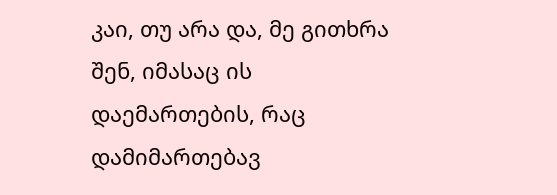კაი, თუ არა და, მე გითხრა შენ, იმასაც ის დაემართების, რაც დამიმართებავ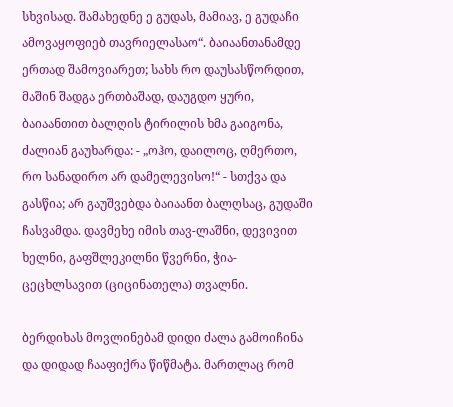სხვისად. შამახედნე ე გუდას, მამიავ, ე გუდაჩი ამოვაყოფიებ თავრიელასაო“. ბაიაანთანამდე ერთად შამოვიარეთ; სახს რო დაუსასწორდით, მაშინ შადგა ერთბაშად, დაუგდო ყური, ბაიაანთით ბალღის ტირილის ხმა გაიგონა, ძალიან გაუხარდა: - „ოჰო, დაილოც, ღმერთო, რო სანადირო არ დამელევისო!“ - სთქვა და გასწია; არ გაუშვებდა ბაიაანთ ბალღსაც, გუდაში ჩასვამდა. დავმეხე იმის თავ-ლაშნი, დევივით ხელნი, გაფშლეკილნი წვერნი, ჭია-ცეცხლსავით (ციცინათელა) თვალნი.

ბერდიხას მოვლინებამ დიდი ძალა გამოიჩინა და დიდად ჩააფიქრა წიწმატა. მართლაც რომ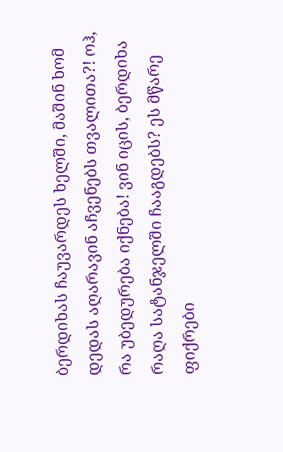ბერდიხას ჩაუვარდეს ხელში, მაშინ ხომ დედას აღარავინ აჩვენებს თვალითა?! ოჰ, რა უბედურება იქნება! ვინ იცის, ბერდიხა რაღა სატანჯელში ჩააგდებს? ეს მწარე ფიქრები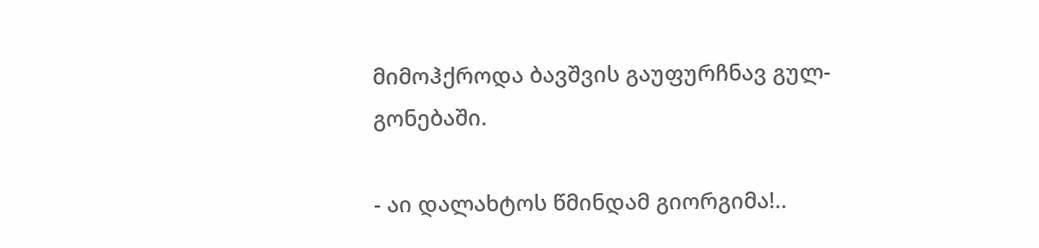მიმოჰქროდა ბავშვის გაუფურჩნავ გულ-გონებაში.

- აი დალახტოს წმინდამ გიორგიმა!..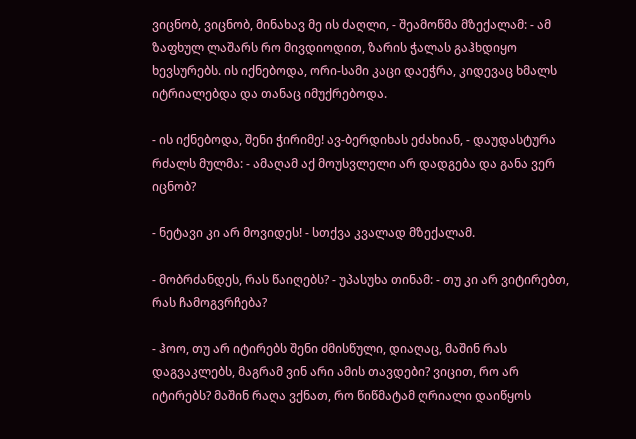ვიცნობ, ვიცნობ, მინახავ მე ის ძაღლი, - შეამოწმა მზექალამ: - ამ ზაფხულ ლაშარს რო მივდიოდით, ზარის ჭალას გაჰხდიყო ხევსურებს. ის იქნებოდა, ორი-სამი კაცი დაეჭრა, კიდევაც ხმალს იტრიალებდა და თანაც იმუქრებოდა.

- ის იქნებოდა, შენი ჭირიმე! ავ-ბერდიხას ეძახიან, - დაუდასტურა რძალს მულმა: - ამაღამ აქ მოუსვლელი არ დადგება და განა ვერ იცნობ?

- ნეტავი კი არ მოვიდეს! - სთქვა კვალად მზექალამ.

- მობრძანდეს, რას წაიღებს? - უპასუხა თინამ: - თუ კი არ ვიტირებთ, რას ჩამოგვრჩება?

- ჰოო, თუ არ იტირებს შენი ძმისწული, დიაღაც, მაშინ რას დაგვაკლებს, მაგრამ ვინ არი ამის თავდები? ვიცით, რო არ იტირებს? მაშინ რაღა ვქნათ, რო წიწმატამ ღრიალი დაიწყოს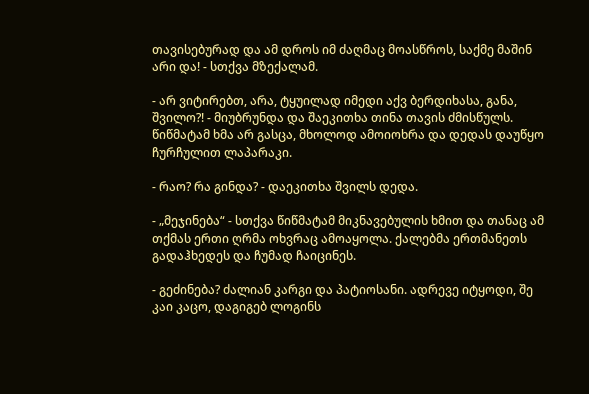თავისებურად და ამ დროს იმ ძაღმაც მოასწროს, საქმე მაშინ არი და! - სთქვა მზექალამ.

- არ ვიტირებთ, არა, ტყუილად იმედი აქვ ბერდიხასა, განა, შვილო?! - მიუბრუნდა და შაეკითხა თინა თავის ძმისწულს. წიწმატამ ხმა არ გასცა, მხოლოდ ამოიოხრა და დედას დაუწყო ჩურჩულით ლაპარაკი.

- რაო? რა გინდა? - დაეკითხა შვილს დედა.

- „მეჯინება“ - სთქვა წიწმატამ მიკნავებულის ხმით და თანაც ამ თქმას ერთი ღრმა ოხვრაც ამოაყოლა. ქალებმა ერთმანეთს გადაჰხედეს და ჩუმად ჩაიცინეს.

- გეძინება? ძალიან კარგი და პატიოსანი. ადრევე იტყოდი, შე კაი კაცო, დაგიგებ ლოგინს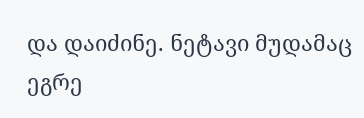და დაიძინე. ნეტავი მუდამაც ეგრე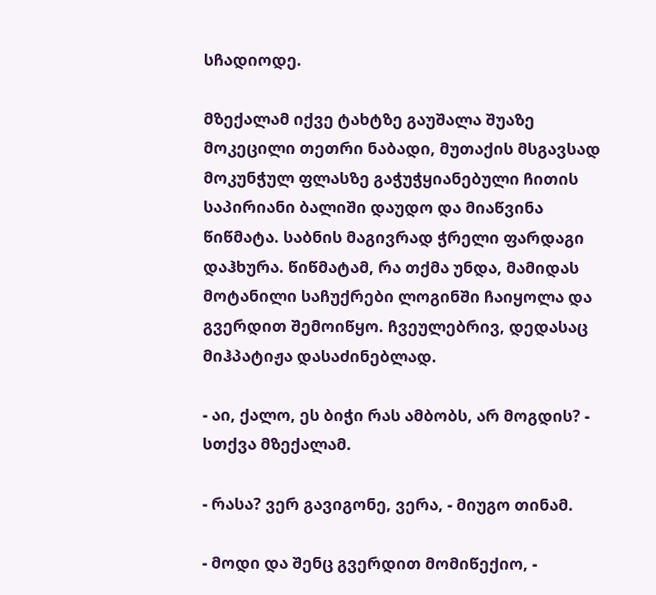სჩადიოდე.

მზექალამ იქვე ტახტზე გაუშალა შუაზე მოკეცილი თეთრი ნაბადი, მუთაქის მსგავსად მოკუნჭულ ფლასზე გაჭუჭყიანებული ჩითის საპირიანი ბალიში დაუდო და მიაწვინა წიწმატა. საბნის მაგივრად ჭრელი ფარდაგი დაჰხურა. წიწმატამ, რა თქმა უნდა, მამიდას მოტანილი საჩუქრები ლოგინში ჩაიყოლა და გვერდით შემოიწყო. ჩვეულებრივ, დედასაც მიჰპატიჟა დასაძინებლად.

- აი, ქალო, ეს ბიჭი რას ამბობს, არ მოგდის? - სთქვა მზექალამ.

- რასა? ვერ გავიგონე, ვერა, - მიუგო თინამ.

- მოდი და შენც გვერდით მომიწექიო, -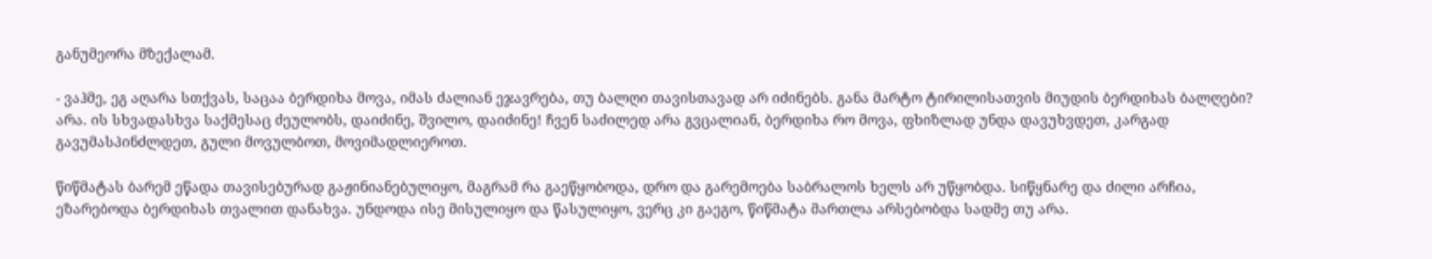განუმეორა მზექალამ.

- ვაჰმე, ეგ აღარა სთქვას, საცაა ბერდიხა მოვა, იმას ძალიან ეჯავრება, თუ ბალღი თავისთავად არ იძინებს. განა მარტო ტირილისათვის მიუდის ბერდიხას ბალღები? არა. ის სხვადასხვა საქმესაც ძეულობს, დაიძინე, შვილო, დაიძინე! ჩვენ საძილედ არა გვცალიან, ბერდიხა რო მოვა, ფხიზლად უნდა დავუხვდეთ, კარგად გავუმასპინძლდეთ, გული მოვულბოთ, მოვიმადლიეროთ.

წიწმატას ბარემ ეწადა თავისებურად გაჟინიანებულიყო, მაგრამ რა გაეწყობოდა, დრო და გარემოება საბრალოს ხელს არ უწყობდა. სიწყნარე და ძილი არჩია, ეზარებოდა ბერდიხას თვალით დანახვა. უნდოდა ისე მისულიყო და წასულიყო, ვერც კი გაეგო, წიწმატა მართლა არსებობდა სადმე თუ არა.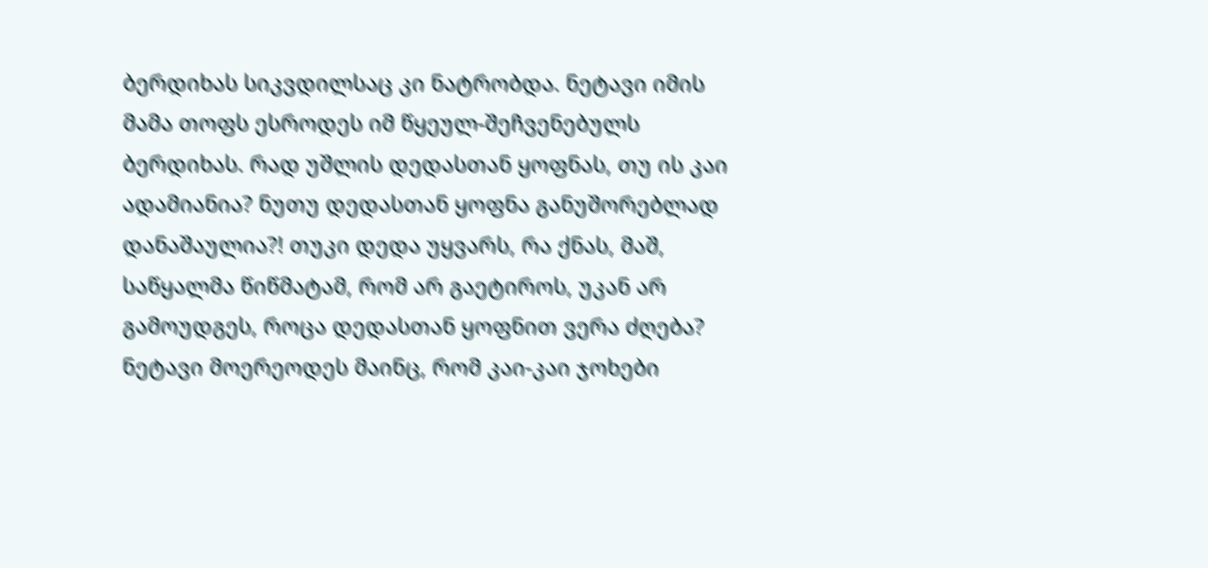ბერდიხას სიკვდილსაც კი ნატრობდა. ნეტავი იმის მამა თოფს ესროდეს იმ წყეულ-შეჩვენებულს ბერდიხას. რად უშლის დედასთან ყოფნას, თუ ის კაი ადამიანია? ნუთუ დედასთან ყოფნა განუშორებლად დანაშაულია?! თუკი დედა უყვარს, რა ქნას, მაშ, საწყალმა წიწმატამ, რომ არ გაეტიროს, უკან არ გამოუდგეს, როცა დედასთან ყოფნით ვერა ძღება? ნეტავი მოერეოდეს მაინც, რომ კაი-კაი ჯოხები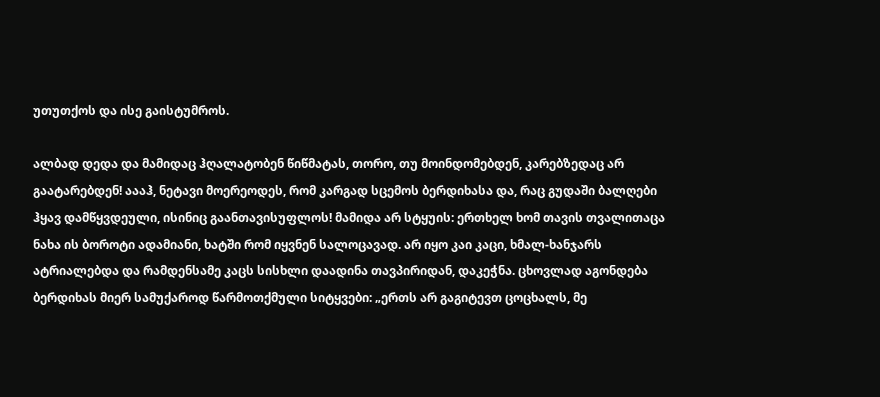უთუთქოს და ისე გაისტუმროს.

ალბად დედა და მამიდაც ჰღალატობენ წიწმატას, თორო, თუ მოინდომებდენ, კარებზედაც არ გაატარებდენ! აააჰ, ნეტავი მოერეოდეს, რომ კარგად სცემოს ბერდიხასა და, რაც გუდაში ბალღები ჰყავ დამწყვდეული, ისინიც გაანთავისუფლოს! მამიდა არ სტყუის: ერთხელ ხომ თავის თვალითაცა ნახა ის ბოროტი ადამიანი, ხატში რომ იყვნენ სალოცავად. არ იყო კაი კაცი, ხმალ-ხანჯარს ატრიალებდა და რამდენსამე კაცს სისხლი დაადინა თავპირიდან, დაკეჭნა. ცხოვლად აგონდება ბერდიხას მიერ სამუქაროდ წარმოთქმული სიტყვები: „ერთს არ გაგიტევთ ცოცხალს, მე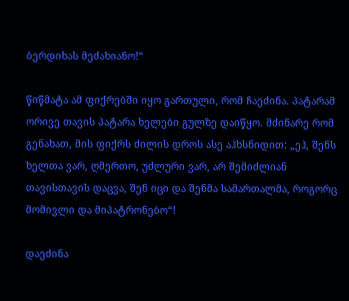ბერდიხას მეძახიანო!“

წიწმატა ამ ფიქრებში იყო გართული, რომ ჩაეძინა. პატარამ ორივე თავის პატარა ხელები გულზე დაიწყო. მძინარე რომ გენახათ, მის ფიქრს ძილის დროს ასე აჰხსნიდით: „ეჰ, შენს ხელთა ვარ, ღმერთო, უძლური ვარ, არ შემიძლიან თავისთავის დაცვა, შენ იცი და შენმა სამართალმა, როგორც მომივლი და მიპატრონებო“!

დაეძინა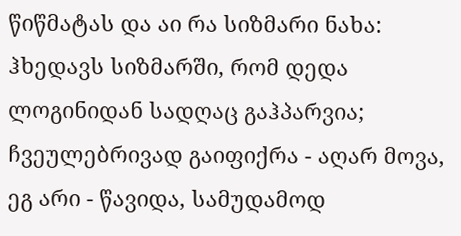წიწმატას და აი რა სიზმარი ნახა: ჰხედავს სიზმარში, რომ დედა ლოგინიდან სადღაც გაჰპარვია; ჩვეულებრივად გაიფიქრა - აღარ მოვა, ეგ არი - წავიდა, სამუდამოდ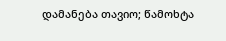დამანება თავიო; წამოხტა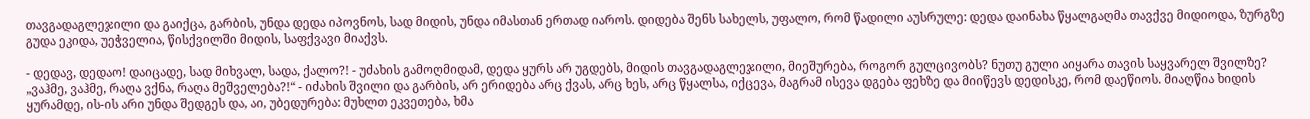თავგადაგლეჯილი და გაიქცა, გარბის, უნდა დედა იპოვნოს, სად მიდის, უნდა იმასთან ერთად იაროს. დიდება შენს სახელს, უფალო, რომ წადილი აუსრულე: დედა დაინახა წყალგაღმა თავქვე მიდიოდა, ზურგზე გუდა ეკიდა, უეჭველია, წისქვილში მიდის, საფქვავი მიაქვს.

- დედავ, დედაო! დაიცადე, სად მიხვალ, სადა, ქალო?! - უძახის გამოღმიდამ, დედა ყურს არ უგდებს, მიდის თავგადაგლეჯილი, მიეშურება, როგორ გულცივობს? ნუთუ გული აიყარა თავის საყვარელ შვილზე? „ვაჰმე, ვაჰმე, რაღა ვქნა, რაღა მეშველება?!“ - იძახის შვილი და გარბის, არ ერიდება არც ქვას, არც ხეს, არც წყალსა, იქცევა, მაგრამ ისევა დგება ფეხზე და მიიწევს დედისკე, რომ დაეწიოს. მიაღწია ხიდის ყურამდე, ის-ის არი უნდა შედგეს და, აი, უბედურება: მუხლთ ეკვეთება, ხმა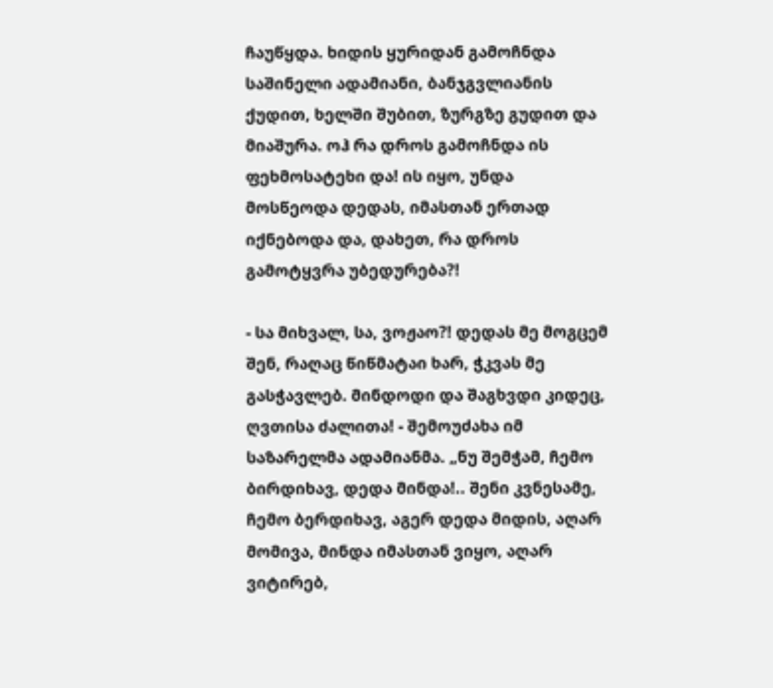ჩაუწყდა. ხიდის ყურიდან გამოჩნდა საშინელი ადამიანი, ბანჯგვლიანის ქუდით, ხელში შუბით, ზურგზე გუდით და მიაშურა. ოჰ რა დროს გამოჩნდა ის ფეხმოსატეხი და! ის იყო, უნდა მოსწეოდა დედას, იმასთან ერთად იქნებოდა და, დახეთ, რა დროს გამოტყვრა უბედურება?!

- სა მიხვალ, სა, ვოჟაო?! დედას მე მოგცემ შენ, რაღაც წიწმატაი ხარ, ჭკვას მე გასჭავლებ. მინდოდი და შაგხვდი კიდეც, ღვთისა ძალითა! - შემოუძახა იმ საზარელმა ადამიანმა. „ნუ შემჭამ, ჩემო ბირდიხავ, დედა მინდა!.. შენი კვნესამე, ჩემო ბერდიხავ, აგერ დედა მიდის, აღარ მომივა, მინდა იმასთან ვიყო, აღარ ვიტირებ,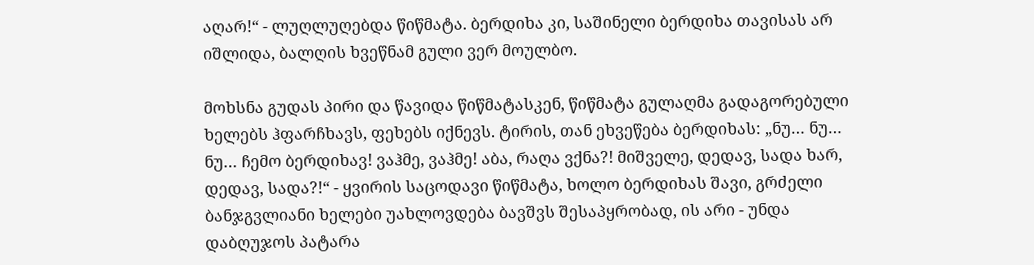აღარ!“ - ლუღლუღებდა წიწმატა. ბერდიხა კი, საშინელი ბერდიხა თავისას არ იშლიდა, ბალღის ხვეწნამ გული ვერ მოულბო.

მოხსნა გუდას პირი და წავიდა წიწმატასკენ, წიწმატა გულაღმა გადაგორებული ხელებს ჰფარჩხავს, ფეხებს იქნევს. ტირის, თან ეხვეწება ბერდიხას: „ნუ… ნუ… ნუ… ჩემო ბერდიხავ! ვაჰმე, ვაჰმე! აბა, რაღა ვქნა?! მიშველე, დედავ, სადა ხარ, დედავ, სადა?!“ - ყვირის საცოდავი წიწმატა, ხოლო ბერდიხას შავი, გრძელი ბანჯგვლიანი ხელები უახლოვდება ბავშვს შესაპყრობად, ის არი - უნდა დაბღუჯოს პატარა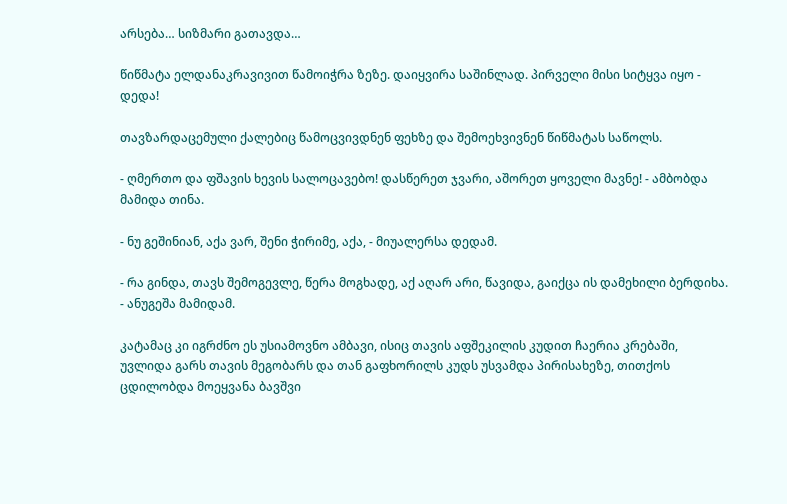არსება… სიზმარი გათავდა…

წიწმატა ელდანაკრავივით წამოიჭრა ზეზე. დაიყვირა საშინლად. პირველი მისი სიტყვა იყო - დედა!

თავზარდაცემული ქალებიც წამოცვივდნენ ფეხზე და შემოეხვივნენ წიწმატას საწოლს.

- ღმერთო და ფშავის ხევის სალოცავებო! დასწერეთ ჯვარი, აშორეთ ყოველი მავნე! - ამბობდა მამიდა თინა.

- ნუ გეშინიან, აქა ვარ, შენი ჭირიმე, აქა, - მიუალერსა დედამ.

- რა გინდა, თავს შემოგევლე, წერა მოგხადე, აქ აღარ არი, წავიდა, გაიქცა ის დამეხილი ბერდიხა. - ანუგეშა მამიდამ.

კატამაც კი იგრძნო ეს უსიამოვნო ამბავი, ისიც თავის აფშეკილის კუდით ჩაერია კრებაში, უვლიდა გარს თავის მეგობარს და თან გაფხორილს კუდს უსვამდა პირისახეზე, თითქოს ცდილობდა მოეყვანა ბავშვი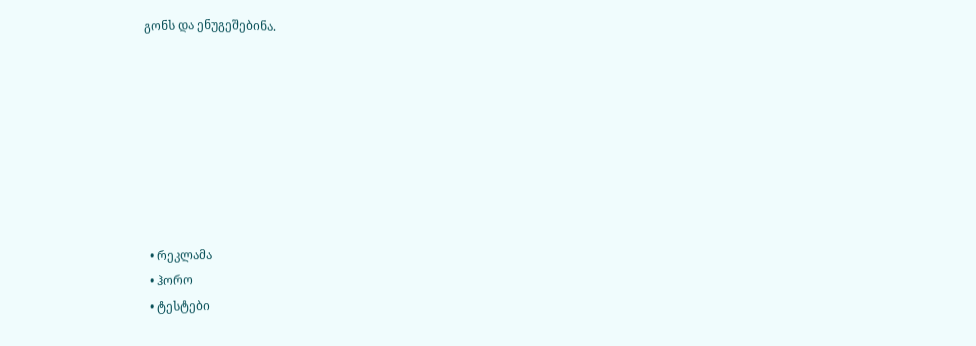გონს და ენუგეშებინა.








  • რეკლამა
  • ჰორო
  • ტესტები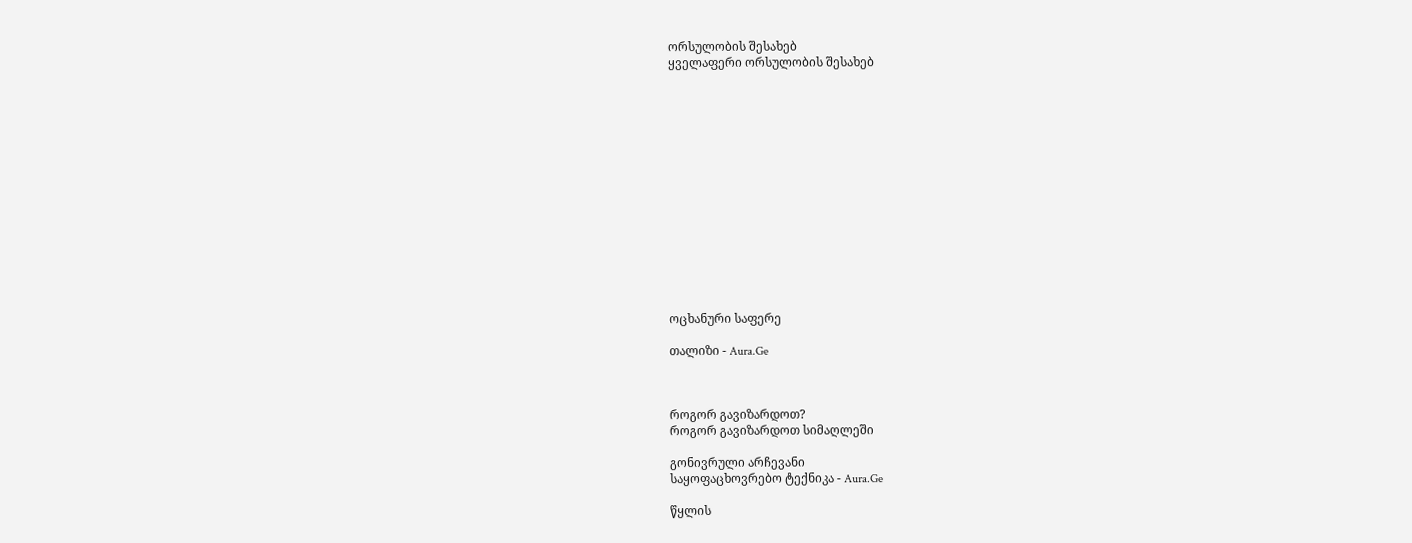ორსულობის შესახებ
ყველაფერი ორსულობის შესახებ















ოცხანური საფერე

თალიზი - Aura.Ge



როგორ გავიზარდოთ?
როგორ გავიზარდოთ სიმაღლეში

გონივრული არჩევანი
საყოფაცხოვრებო ტექნიკა - Aura.Ge

წყლის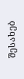შესახებ